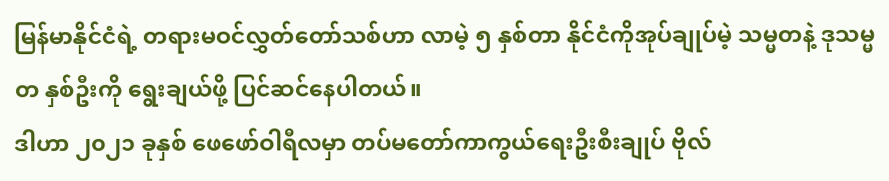မြန်မာနိုင်ငံရဲ့ တရားမဝင်လွှတ်တော်သစ်ဟာ လာမဲ့ ၅ နှစ်တာ နိုင်ငံကိုအုပ်ချုပ်မဲ့ သမ္မတနဲ့ ဒုသမ္မတ နှစ်ဦးကို ရွေးချယ်ဖို့ ပြင်ဆင်နေပါတယ်။
ဒါဟာ ၂၀၂၁ ခုနှစ် ဖေဖော်ဝါရီလမှာ တပ်မတော်ကာကွယ်ရေးဦးစီးချုပ် ဗိုလ်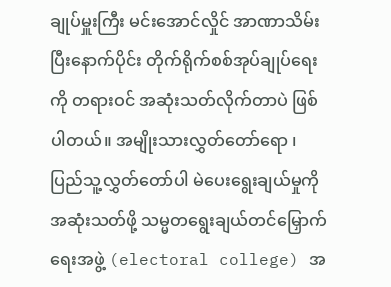ချုပ်မှူးကြီး မင်းအောင်လှိုင် အာဏာသိမ်းပြီးနောက်ပိုင်း တိုက်ရိုက်စစ်အုပ်ချုပ်ရေးကို တရားဝင် အဆုံးသတ်လိုက်တာပဲ ဖြစ်ပါတယ်။ အမျိုးသားလွှတ်တော်ရော ၊ ပြည်သူ့လွှတ်တော်ပါ မဲပေးရွေးချယ်မှုကို အဆုံးသတ်ဖို့ သမ္မတရွေးချယ်တင်မြှောက်ရေးအဖွဲ့ (electoral college) အ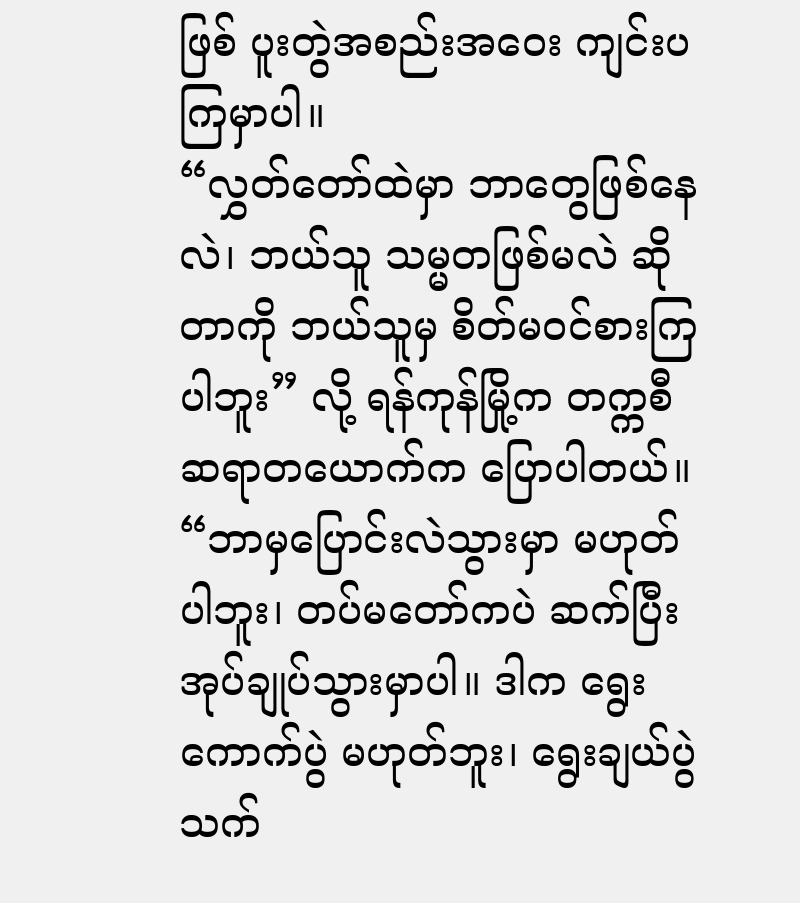ဖြစ် ပူးတွဲအစည်းအဝေး ကျင်းပကြမှာပါ။
“လွှတ်တော်ထဲမှာ ဘာတွေဖြစ်နေလဲ၊ ဘယ်သူ သမ္မတဖြစ်မလဲ ဆိုတာကို ဘယ်သူမှ စိတ်မဝင်စားကြပါဘူး” လို့ ရန်ကုန်မြို့က တက္ကစီဆရာတယောက်က ပြောပါတယ်။ “ဘာမှပြောင်းလဲသွားမှာ မဟုတ်ပါဘူး၊ တပ်မတော်ကပဲ ဆက်ပြီး အုပ်ချုပ်သွားမှာပါ။ ဒါက ရွေးကောက်ပွဲ မဟုတ်ဘူး၊ ရွေးချယ်ပွဲသက်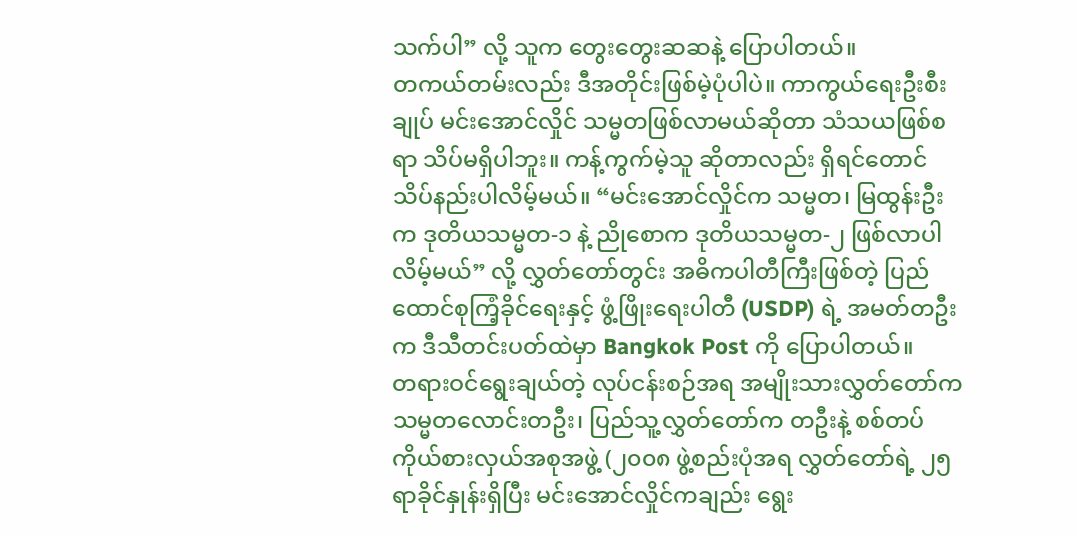သက်ပါ” လို့ သူက တွေးတွေးဆဆနဲ့ ပြောပါတယ်။
တကယ်တမ်းလည်း ဒီအတိုင်းဖြစ်မဲ့ပုံပါပဲ။ ကာကွယ်ရေးဦးစီးချုပ် မင်းအောင်လှိုင် သမ္မတဖြစ်လာမယ်ဆိုတာ သံသယဖြစ်စရာ သိပ်မရှိပါဘူး။ ကန့်ကွက်မဲ့သူ ဆိုတာလည်း ရှိရင်တောင် သိပ်နည်းပါလိမ့်မယ်။ “မင်းအောင်လှိုင်က သမ္မတ၊ မြထွန်းဦးက ဒုတိယသမ္မတ-၁ နဲ့ ညိုစောက ဒုတိယသမ္မတ-၂ ဖြစ်လာပါလိမ့်မယ်” လို့ လွှတ်တော်တွင်း အဓိကပါတီကြီးဖြစ်တဲ့ ပြည်ထောင်စုကြံ့ခိုင်ရေးနှင့် ဖွံ့ဖြိုးရေးပါတီ (USDP) ရဲ့ အမတ်တဦးက ဒီသီတင်းပတ်ထဲမှာ Bangkok Post ကို ပြောပါတယ်။
တရားဝင်ရွေးချယ်တဲ့ လုပ်ငန်းစဉ်အရ အမျိုးသားလွှတ်တော်က သမ္မတလောင်းတဦး၊ ပြည်သူ့လွှတ်တော်က တဦးနဲ့ စစ်တပ်ကိုယ်စားလှယ်အစုအဖွဲ့ (၂၀၀၈ ဖွဲ့စည်းပုံအရ လွှတ်တော်ရဲ့ ၂၅ ရာခိုင်နှုန်းရှိပြီး မင်းအောင်လှိုင်ကချည်း ရွေး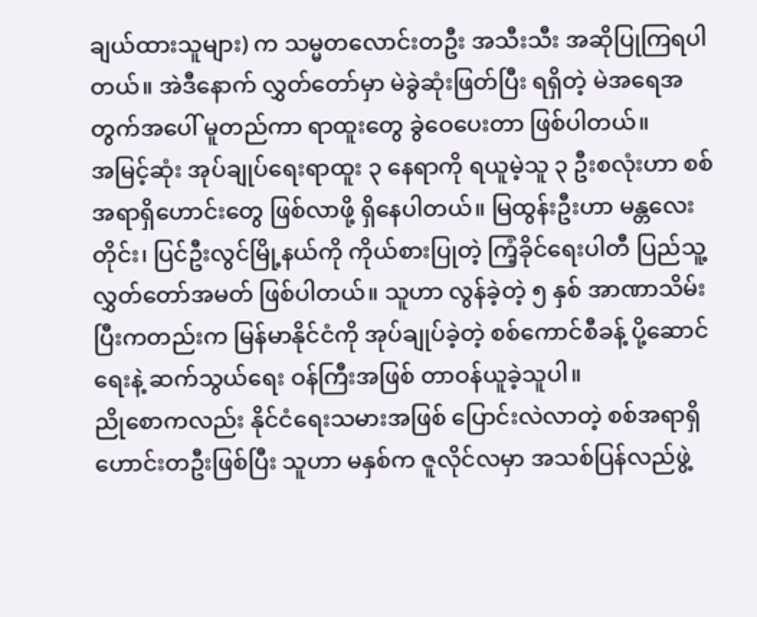ချယ်ထားသူများ) က သမ္မတလောင်းတဦး အသီးသီး အဆိုပြုကြရပါတယ်။ အဲဒီနောက် လွှတ်တော်မှာ မဲခွဲဆုံးဖြတ်ပြီး ရရှိတဲ့ မဲအရေအတွက်အပေါ် မူတည်ကာ ရာထူးတွေ ခွဲဝေပေးတာ ဖြစ်ပါတယ်။
အမြင့်ဆုံး အုပ်ချုပ်ရေးရာထူး ၃ နေရာကို ရယူမဲ့သူ ၃ ဦးစလုံးဟာ စစ်အရာရှိဟောင်းတွေ ဖြစ်လာဖို့ ရှိနေပါတယ်။ မြထွန်းဦးဟာ မန္တလေးတိုင်း၊ ပြင်ဦးလွင်မြို့နယ်ကို ကိုယ်စားပြုတဲ့ ကြံ့ခိုင်ရေးပါတီ ပြည်သူ့လွှတ်တော်အမတ် ဖြစ်ပါတယ်။ သူဟာ လွန်ခဲ့တဲ့ ၅ နှစ် အာဏာသိမ်းပြီးကတည်းက မြန်မာနိုင်ငံကို အုပ်ချုပ်ခဲ့တဲ့ စစ်ကောင်စီခန့် ပို့ဆောင်ရေးနဲ့ ဆက်သွယ်ရေး ဝန်ကြီးအဖြစ် တာဝန်ယူခဲ့သူပါ။
ညိုစောကလည်း နိုင်ငံရေးသမားအဖြစ် ပြောင်းလဲလာတဲ့ စစ်အရာရှိဟောင်းတဦးဖြစ်ပြီး သူဟာ မနှစ်က ဇူလိုင်လမှာ အသစ်ပြန်လည်ဖွဲ့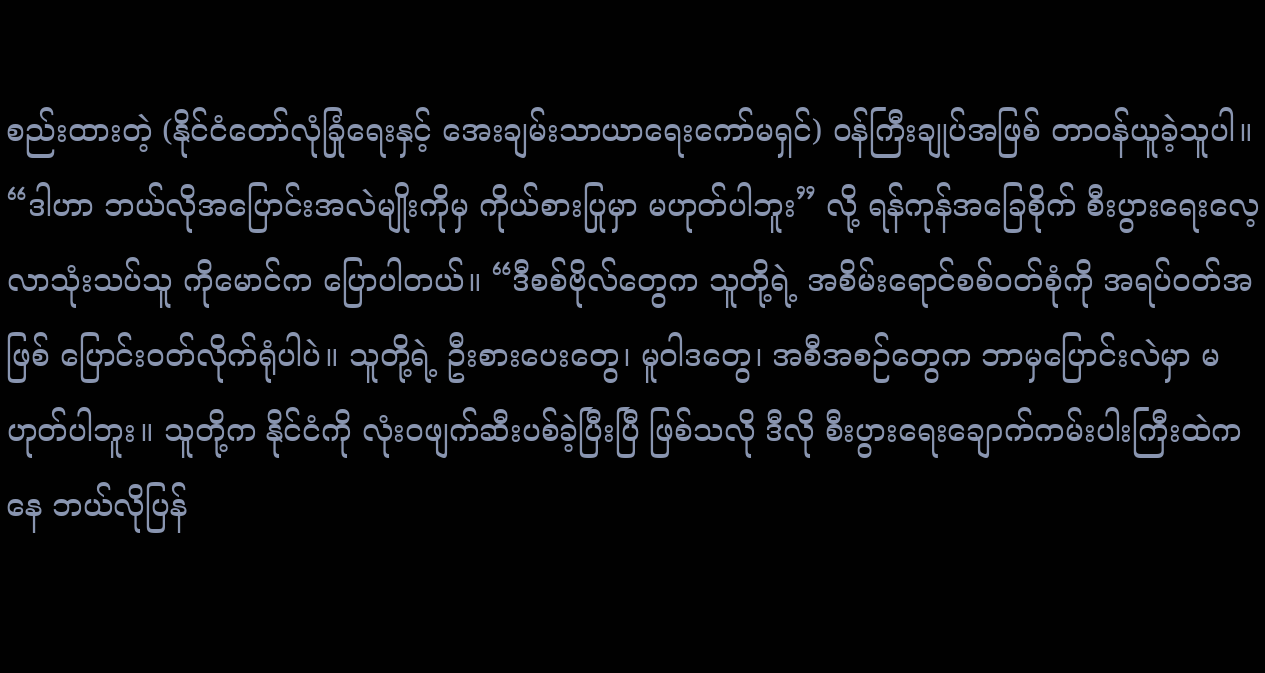စည်းထားတဲ့ (နိုင်ငံတော်လုံခြုံရေးနှင့် အေးချမ်းသာယာရေးကော်မရှင်) ဝန်ကြီးချုပ်အဖြစ် တာဝန်ယူခဲ့သူပါ။
“ဒါဟာ ဘယ်လိုအပြောင်းအလဲမျိုးကိုမှ ကိုယ်စားပြုမှာ မဟုတ်ပါဘူး” လို့ ရန်ကုန်အခြေစိုက် စီးပွားရေးလေ့လာသုံးသပ်သူ ကိုမောင်က ပြောပါတယ်။ “ဒီစစ်ဗိုလ်တွေက သူတို့ရဲ့ အစိမ်းရောင်စစ်ဝတ်စုံကို အရပ်ဝတ်အဖြစ် ပြောင်းဝတ်လိုက်ရုံပါပဲ။ သူတို့ရဲ့ ဦးစားပေးတွေ၊ မူဝါဒတွေ၊ အစီအစဉ်တွေက ဘာမှပြောင်းလဲမှာ မဟုတ်ပါဘူး။ သူတို့က နိုင်ငံကို လုံးဝဖျက်ဆီးပစ်ခဲ့ပြီးပြီ ဖြစ်သလို ဒီလို စီးပွားရေးချောက်ကမ်းပါးကြီးထဲကနေ ဘယ်လိုပြန်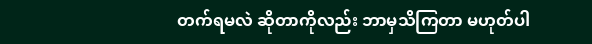တက်ရမလဲ ဆိုတာကိုလည်း ဘာမှသိကြတာ မဟုတ်ပါ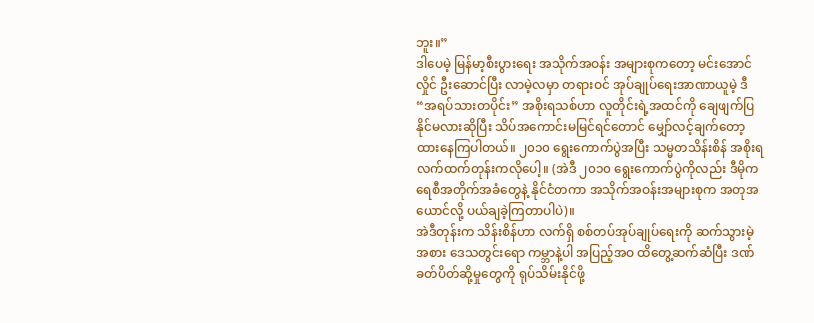ဘူး။”
ဒါပေမဲ့ မြန်မာ့စီးပွားရေး အသိုက်အဝန်း အများစုကတော့ မင်းအောင်လှိုင် ဦးဆောင်ပြီး လာမဲ့လမှာ တရားဝင် အုပ်ချုပ်ရေးအာဏာယူမဲ့ ဒီ “အရပ်သားတပိုင်း” အစိုးရသစ်ဟာ လူတိုင်းရဲ့အထင်ကို ချေဖျက်ပြနိုင်မလားဆိုပြီး သိပ်အကောင်းမမြင်ရင်တောင် မျှော်လင့်ချက်တော့ ထားနေကြပါတယ်။ ၂၀၁၀ ရွေးကောက်ပွဲအပြီး သမ္မတသိန်းစိန် အစိုးရ လက်ထက်တုန်းကလိုပေါ့။ (အဲဒီ ၂၀၁၀ ရွေးကောက်ပွဲကိုလည်း ဒီမိုကရေစီအတိုက်အခံတွေနဲ့ နိုင်ငံတကာ အသိုက်အဝန်းအများစုက အတုအယောင်လို့ ပယ်ချခဲ့ကြတာပါပဲ)။
အဲဒီတုန်းက သိန်းစိန်ဟာ လက်ရှိ စစ်တပ်အုပ်ချုပ်ရေးကို ဆက်သွားမဲ့အစား ဒေသတွင်းရော ကမ္ဘာနဲ့ပါ အပြည့်အဝ ထိတွေ့ဆက်ဆံပြီး ဒဏ်ခတ်ပိတ်ဆို့မှုတွေကို ရုပ်သိမ်းနိုင်ဖို့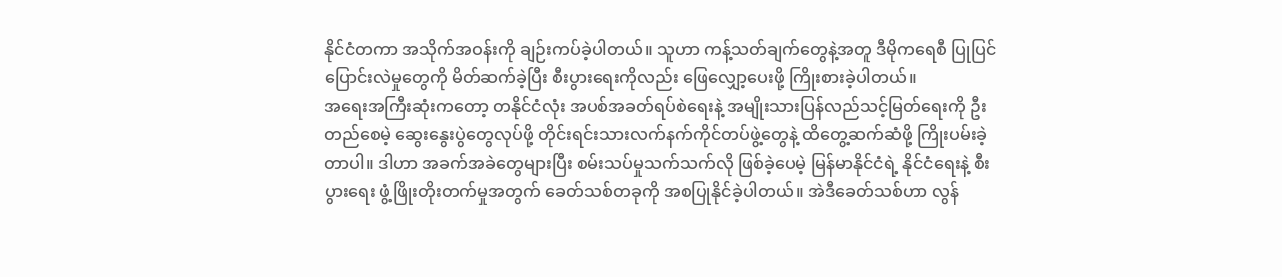နိုင်ငံတကာ အသိုက်အဝန်းကို ချဉ်းကပ်ခဲ့ပါတယ်။ သူဟာ ကန့်သတ်ချက်တွေနဲ့အတူ ဒီမိုကရေစီ ပြုပြင်ပြောင်းလဲမှုတွေကို မိတ်ဆက်ခဲ့ပြီး စီးပွားရေးကိုလည်း ဖြေလျှော့ပေးဖို့ ကြိုးစားခဲ့ပါတယ်။
အရေးအကြီးဆုံးကတော့ တနိုင်ငံလုံး အပစ်အခတ်ရပ်စဲရေးနဲ့ အမျိုးသားပြန်လည်သင့်မြတ်ရေးကို ဦးတည်စေမဲ့ ဆွေးနွေးပွဲတွေလုပ်ဖို့ တိုင်းရင်းသားလက်နက်ကိုင်တပ်ဖွဲ့တွေနဲ့ ထိတွေ့ဆက်ဆံဖို့ ကြိုးပမ်းခဲ့တာပါ။ ဒါဟာ အခက်အခဲတွေများပြီး စမ်းသပ်မှုသက်သက်လို ဖြစ်ခဲ့ပေမဲ့ မြန်မာနိုင်ငံရဲ့ နိုင်ငံရေးနဲ့ စီးပွားရေး ဖွံ့ဖြိုးတိုးတက်မှုအတွက် ခေတ်သစ်တခုကို အစပြုနိုင်ခဲ့ပါတယ်။ အဲဒီခေတ်သစ်ဟာ လွန်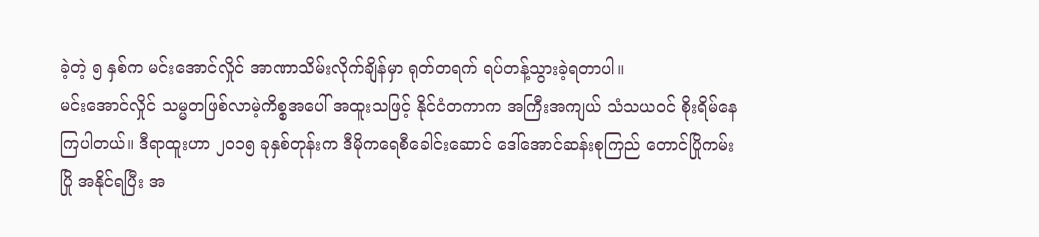ခဲ့တဲ့ ၅ နှစ်က မင်းအောင်လှိုင် အာဏာသိမ်းလိုက်ချိန်မှာ ရုတ်တရက် ရပ်တန့်သွားခဲ့ရတာပါ။
မင်းအောင်လှိုင် သမ္မတဖြစ်လာမဲ့ကိစ္စအပေါ် အထူးသဖြင့် နိုင်ငံတကာက အကြီးအကျယ် သံသယဝင် စိုးရိမ်နေကြပါတယ်။ ဒီရာထူးဟာ ၂၀၁၅ ခုနှစ်တုန်းက ဒီမိုကရေစီခေါင်းဆောင် ဒေါ်အောင်ဆန်းစုကြည် တောင်ပြိုကမ်းပြို အနိုင်ရပြီး အ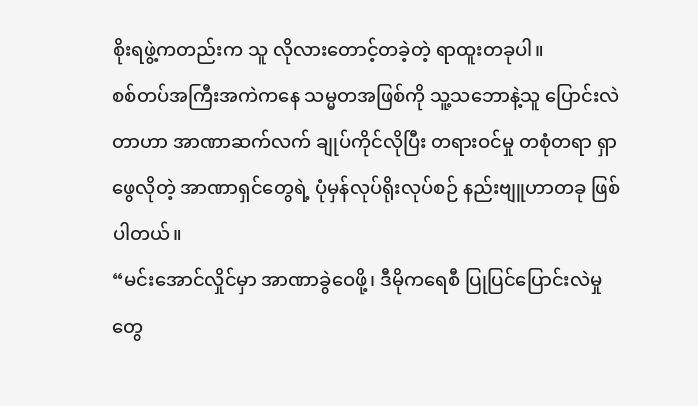စိုးရဖွဲ့ကတည်းက သူ လိုလားတောင့်တခဲ့တဲ့ ရာထူးတခုပါ။
စစ်တပ်အကြီးအကဲကနေ သမ္မတအဖြစ်ကို သူ့သဘောနဲ့သူ ပြောင်းလဲတာဟာ အာဏာဆက်လက် ချုပ်ကိုင်လိုပြီး တရားဝင်မှု တစုံတရာ ရှာဖွေလိုတဲ့ အာဏာရှင်တွေရဲ့ ပုံမှန်လုပ်ရိုးလုပ်စဉ် နည်းဗျူဟာတခု ဖြစ်ပါတယ်။
“မင်းအောင်လှိုင်မှာ အာဏာခွဲဝေဖို့၊ ဒီမိုကရေစီ ပြုပြင်ပြောင်းလဲမှုတွေ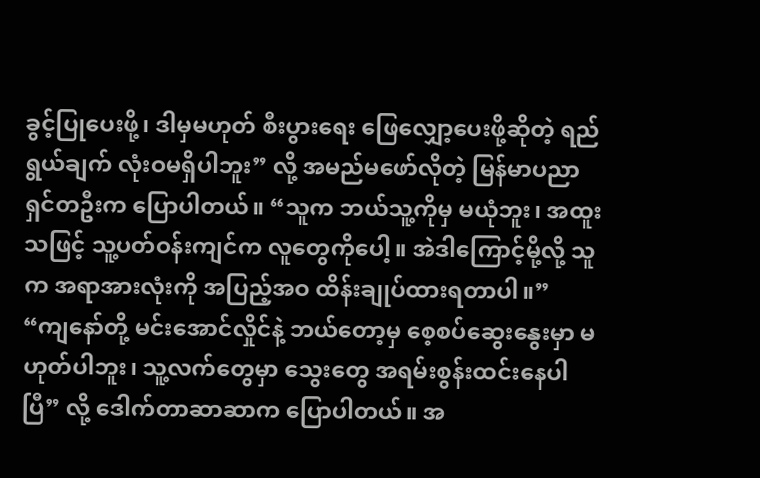ခွင့်ပြုပေးဖို့၊ ဒါမှမဟုတ် စီးပွားရေး ဖြေလျှော့ပေးဖို့ဆိုတဲ့ ရည်ရွယ်ချက် လုံးဝမရှိပါဘူး” လို့ အမည်မဖော်လိုတဲ့ မြန်မာပညာရှင်တဦးက ပြောပါတယ်။ “သူက ဘယ်သူ့ကိုမှ မယုံဘူး၊ အထူးသဖြင့် သူ့ပတ်ဝန်းကျင်က လူတွေကိုပေါ့။ အဲဒါကြောင့်မို့လို့ သူက အရာအားလုံးကို အပြည့်အဝ ထိန်းချုပ်ထားရတာပါ။”
“ကျနော်တို့ မင်းအောင်လှိုင်နဲ့ ဘယ်တော့မှ စေ့စပ်ဆွေးနွေးမှာ မဟုတ်ပါဘူး၊ သူ့လက်တွေမှာ သွေးတွေ အရမ်းစွန်းထင်းနေပါပြီ” လို့ ဒေါက်တာဆာဆာက ပြောပါတယ်။ အ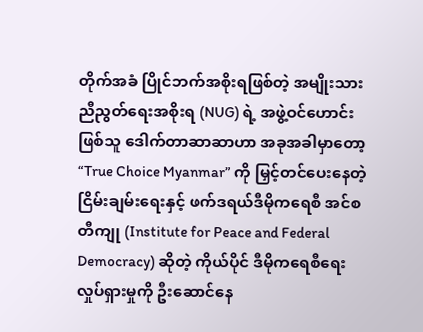တိုက်အခံ ပြိုင်ဘက်အစိုးရဖြစ်တဲ့ အမျိုးသားညီညွတ်ရေးအစိုးရ (NUG) ရဲ့ အဖွဲ့ဝင်ဟောင်းဖြစ်သူ ဒေါက်တာဆာဆာဟာ အခုအခါမှာတော့ “True Choice Myanmar” ကို မြှင့်တင်ပေးနေတဲ့ ငြိမ်းချမ်းရေးနှင့် ဖက်ဒရယ်ဒီမိုကရေစီ အင်စတီကျု (Institute for Peace and Federal Democracy) ဆိုတဲ့ ကိုယ်ပိုင် ဒီမိုကရေစီရေး လှုပ်ရှားမှုကို ဦးဆောင်နေ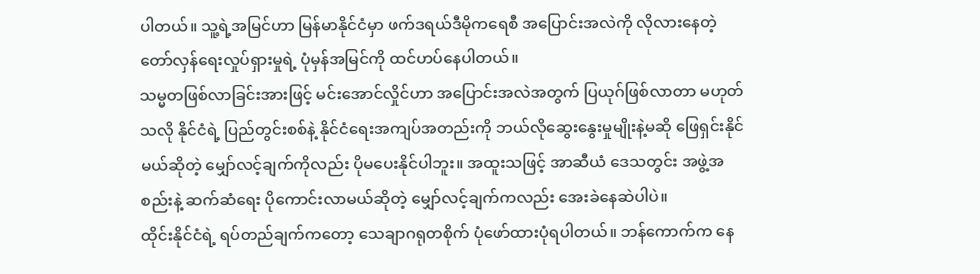ပါတယ်။ သူ့ရဲ့အမြင်ဟာ မြန်မာနိုင်ငံမှာ ဖက်ဒရယ်ဒီမိုကရေစီ အပြောင်းအလဲကို လိုလားနေတဲ့ တော်လှန်ရေးလှုပ်ရှားမှုရဲ့ ပုံမှန်အမြင်ကို ထင်ဟပ်နေပါတယ်။
သမ္မတဖြစ်လာခြင်းအားဖြင့် မင်းအောင်လှိုင်ဟာ အပြောင်းအလဲအတွက် ပြယုဂ်ဖြစ်လာတာ မဟုတ်သလို နိုင်ငံရဲ့ ပြည်တွင်းစစ်နဲ့ နိုင်ငံရေးအကျပ်အတည်းကို ဘယ်လိုဆွေးနွေးမှုမျိုးနဲ့မဆို ဖြေရှင်းနိုင်မယ်ဆိုတဲ့ မျှော်လင့်ချက်ကိုလည်း ပိုမပေးနိုင်ပါဘူး။ အထူးသဖြင့် အာဆီယံ ဒေသတွင်း အဖွဲ့အစည်းနဲ့ ဆက်ဆံရေး ပိုကောင်းလာမယ်ဆိုတဲ့ မျှော်လင့်ချက်ကလည်း အေးခဲနေဆဲပါပဲ။
ထိုင်းနိုင်ငံရဲ့ ရပ်တည်ချက်ကတော့ သေချာဂရုတစိုက် ပုံဖော်ထားပုံရပါတယ်။ ဘန်ကောက်က နေ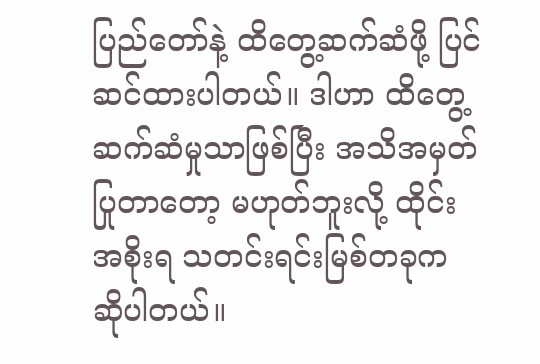ပြည်တော်နဲ့ ထိတွေ့ဆက်ဆံဖို့ ပြင်ဆင်ထားပါတယ်။ ဒါဟာ ထိတွေ့ဆက်ဆံမှုသာဖြစ်ပြီး အသိအမှတ်ပြုတာတော့ မဟုတ်ဘူးလို့ ထိုင်းအစိုးရ သတင်းရင်းမြစ်တခုက ဆိုပါတယ်။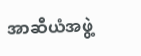အာဆီယံအဖွဲ့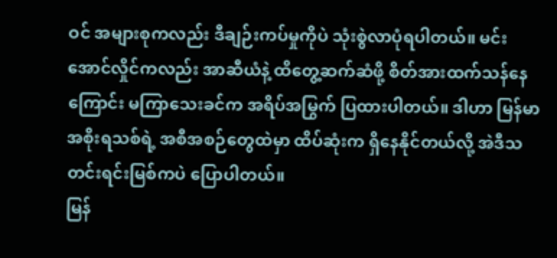ဝင် အများစုကလည်း ဒီချဉ်းကပ်မှုကိုပဲ သုံးစွဲလာပုံရပါတယ်။ မင်းအောင်လှိုင်ကလည်း အာဆီယံနဲ့ ထိတွေ့ဆက်ဆံဖို့ စိတ်အားထက်သန်နေကြောင်း မကြာသေးခင်က အရိပ်အမြွက် ပြထားပါတယ်။ ဒါဟာ မြန်မာအစိုးရသစ်ရဲ့ အစီအစဉ်တွေထဲမှာ ထိပ်ဆုံးက ရှိနေနိုင်တယ်လို့ အဲဒီသတင်းရင်းမြစ်ကပဲ ပြောပါတယ်။
မြန်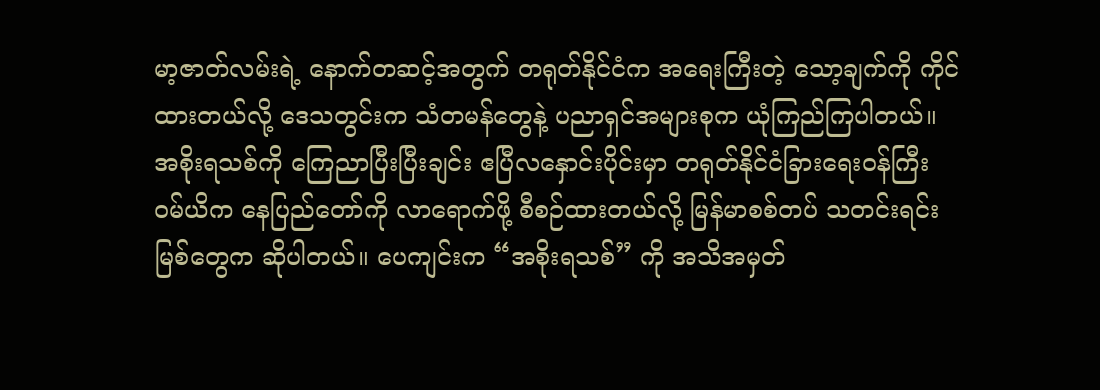မာ့ဇာတ်လမ်းရဲ့ နောက်တဆင့်အတွက် တရုတ်နိုင်ငံက အရေးကြီးတဲ့ သော့ချက်ကို ကိုင်ထားတယ်လို့ ဒေသတွင်းက သံတမန်တွေနဲ့ ပညာရှင်အများစုက ယုံကြည်ကြပါတယ်။ အစိုးရသစ်ကို ကြေညာပြီးပြီးချင်း ဧပြီလနှောင်းပိုင်းမှာ တရုတ်နိုင်ငံခြားရေးဝန်ကြီး ဝမ်ယိက နေပြည်တော်ကို လာရောက်ဖို့ စီစဉ်ထားတယ်လို့ မြန်မာစစ်တပ် သတင်းရင်းမြစ်တွေက ဆိုပါတယ်။ ပေကျင်းက “အစိုးရသစ်” ကို အသိအမှတ်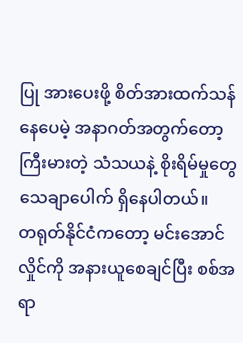ပြု အားပေးဖို့ စိတ်အားထက်သန်နေပေမဲ့ အနာဂတ်အတွက်တော့ ကြီးမားတဲ့ သံသယနဲ့ စိုးရိမ်မှုတွေ သေချာပေါက် ရှိနေပါတယ်။
တရုတ်နိုင်ငံကတော့ မင်းအောင်လှိုင်ကို အနားယူစေချင်ပြီး စစ်အရာ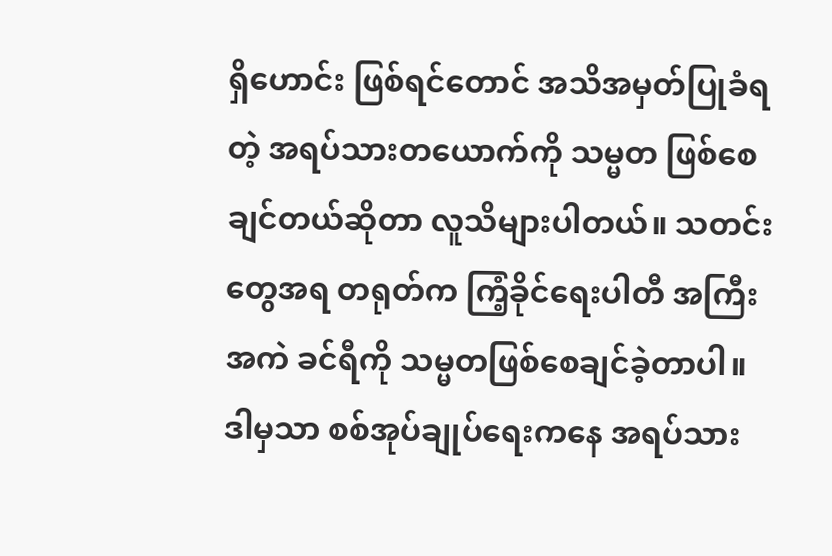ရှိဟောင်း ဖြစ်ရင်တောင် အသိအမှတ်ပြုခံရတဲ့ အရပ်သားတယောက်ကို သမ္မတ ဖြစ်စေချင်တယ်ဆိုတာ လူသိများပါတယ်။ သတင်းတွေအရ တရုတ်က ကြံ့ခိုင်ရေးပါတီ အကြီးအကဲ ခင်ရီကို သမ္မတဖြစ်စေချင်ခဲ့တာပါ။ ဒါမှသာ စစ်အုပ်ချုပ်ရေးကနေ အရပ်သား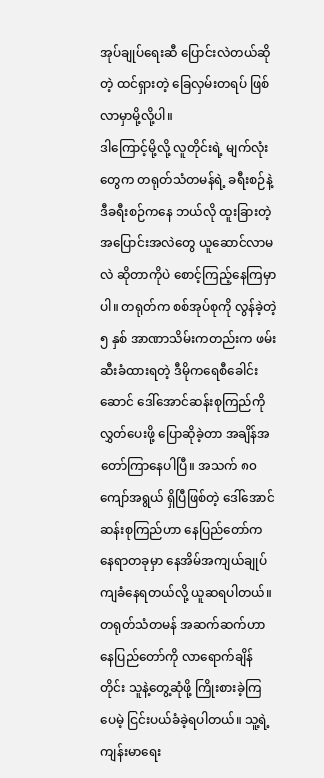အုပ်ချုပ်ရေးဆီ ပြောင်းလဲတယ်ဆိုတဲ့ ထင်ရှားတဲ့ ခြေလှမ်းတရပ် ဖြစ်လာမှာမို့လို့ပါ။
ဒါကြောင့်မို့လို့ လူတိုင်းရဲ့ မျက်လုံးတွေက တရုတ်သံတမန်ရဲ့ ခရီးစဉ်နဲ့ ဒီခရီးစဉ်ကနေ ဘယ်လို ထူးခြားတဲ့ အပြောင်းအလဲတွေ ယူဆောင်လာမလဲ ဆိုတာကိုပဲ စောင့်ကြည့်နေကြမှာပါ။ တရုတ်က စစ်အုပ်စုကို လွန်ခဲ့တဲ့ ၅ နှစ် အာဏာသိမ်းကတည်းက ဖမ်းဆီးခံထားရတဲ့ ဒီမိုကရေစီခေါင်းဆောင် ဒေါ်အောင်ဆန်းစုကြည်ကို လွှတ်ပေးဖို့ ပြောဆိုခဲ့တာ အချိန်အတော်ကြာနေပါပြီ။ အသက် ၈၀ ကျော်အရွယ် ရှိပြီဖြစ်တဲ့ ဒေါ်အောင်ဆန်းစုကြည်ဟာ နေပြည်တော်က နေရာတခုမှာ နေအိမ်အကျယ်ချုပ် ကျခံနေရတယ်လို့ ယူဆရပါတယ်။
တရုတ်သံတမန် အဆက်ဆက်ဟာ နေပြည်တော်ကို လာရောက်ချိန်တိုင်း သူနဲ့တွေ့ဆုံဖို့ ကြိုးစားခဲ့ကြပေမဲ့ ငြင်းပယ်ခံခဲ့ရပါတယ်။ သူ့ရဲ့ ကျန်းမာရေး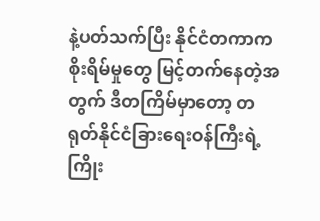နဲ့ပတ်သက်ပြီး နိုင်ငံတကာက စိုးရိမ်မှုတွေ မြင့်တက်နေတဲ့အတွက် ဒီတကြိမ်မှာတော့ တရုတ်နိုင်ငံခြားရေးဝန်ကြီးရဲ့ ကြိုး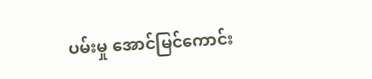ပမ်းမှု အောင်မြင်ကောင်း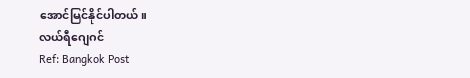အောင်မြင်နိုင်ပါတယ်။
လယ်ရီဂျေဂင်
Ref: Bangkok Post